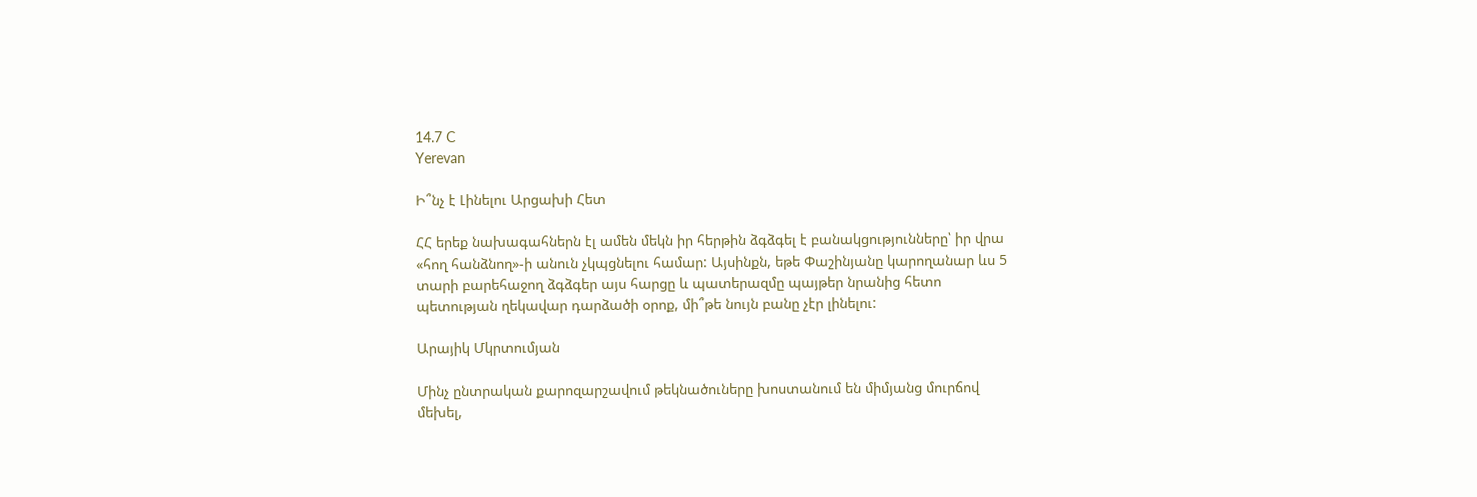14.7 C
Yerevan

Ի՞նչ է Լինելու Արցախի Հետ

ՀՀ երեք նախագահներն էլ ամեն մեկն իր հերթին ձգձգել է բանակցությունները՝ իր վրա «հող հանձնող»-ի անուն չկպցնելու համար: Այսինքն, եթե Փաշինյանը կարողանար ևս 5 տարի բարեհաջող ձգձգեր այս հարցը և պատերազմը պայթեր նրանից հետո պետության ղեկավար դարձածի օրոք, մի՞թե նույն բանը չէր լինելու:

Արայիկ Մկրտումյան

Մինչ ընտրական քարոզարշավում թեկնածուները խոստանում են միմյանց մուրճով մեխել,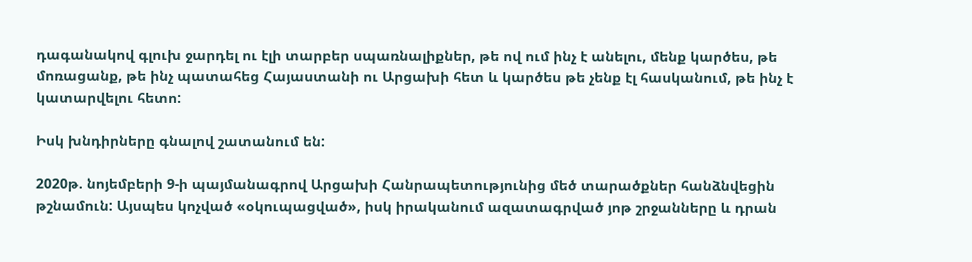դագանակով գլուխ ջարդել ու էլի տարբեր սպառնալիքներ, թե ով ում ինչ է անելու, մենք կարծես, թե մոռացանք, թե ինչ պատահեց Հայաստանի ու Արցախի հետ և կարծես թե չենք էլ հասկանում, թե ինչ է կատարվելու հետո:

Իսկ խնդիրները գնալով շատանում են:

2020թ. նոյեմբերի 9‑ի պայմանագրով Արցախի Հանրապետությունից մեծ տարածքներ հանձնվեցին թշնամուն: Այսպես կոչված «օկուպացված», իսկ իրականում ազատագրված յոթ շրջանները և դրան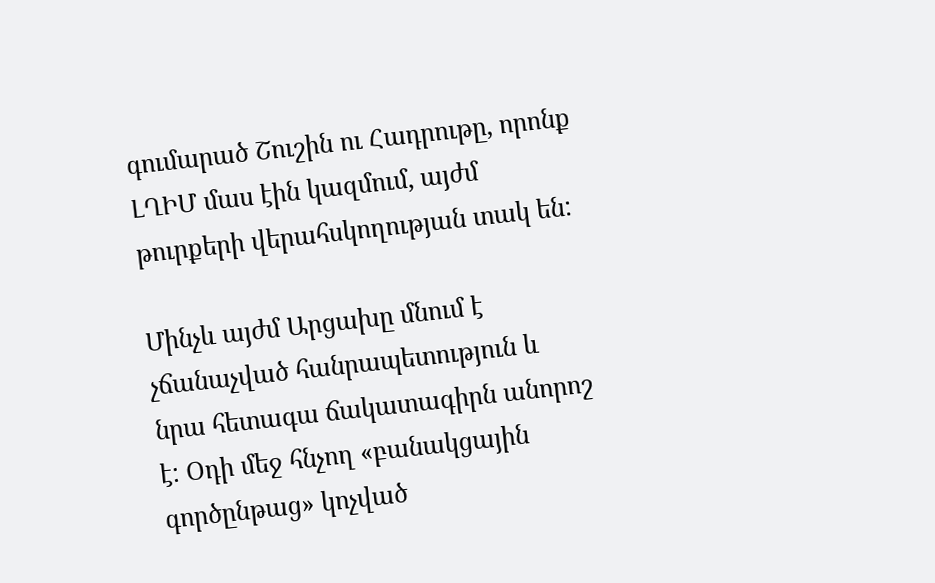գումարած Շուշին ու Հադրութը, որոնք ԼՂԻՄ մաս էին կազմում, այժմ թուրքերի վերահսկողության տակ են:

Մինչև այժմ Արցախը մնում է չճանաչված հանրապետություն և նրա հետագա ճակատագիրն անորոշ է: Օդի մեջ հնչող «բանակցային գործընթաց» կոչված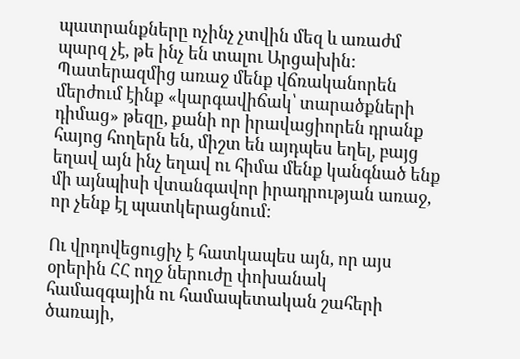պատրանքները ոչինչ չտվին մեզ և առաժմ պարզ չէ, թե ինչ են տալու Արցախին: Պատերազմից առաջ մենք վճռականորեն մերժում էինք «կարգավիճակ՝ տարածքների դիմաց» թեզը, քանի որ իրավացիորեն դրանք հայոց հողերն են, միշտ են այդպես եղել, բայց եղավ այն ինչ եղավ ու հիմա մենք կանգնած ենք մի այնպիսի վտանգավոր իրադրության առաջ, որ չենք էլ պատկերացնում:

Ու վրդովեցուցիչ է հատկապես այն, որ այս օրերին ՀՀ ողջ ներուժը փոխանակ համազգային ու համապետական շահերի ծառայի,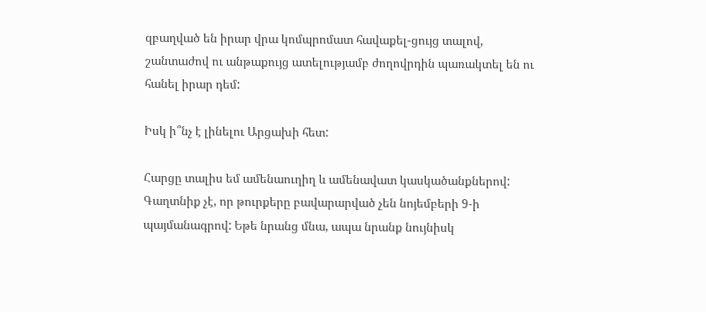զբաղված են իրար վրա կոմպրոմատ հավաքել-ցույց տալով, շանտաժով ու անթաքույց ատելությամբ ժողովրդին պառակտել են ու հանել իրար դեմ:

Իսկ ի՞նչ է լինելու Արցախի հետ:

Հարցը տալիս եմ ամենաուղիղ և ամենավատ կասկածանքներով: Գաղտնիք չէ, որ թուրքերը բավարարված չեն նոյեմբերի 9‑ի պայմանագրով: Եթե նրանց մնա, ապա նրանք նույնիսկ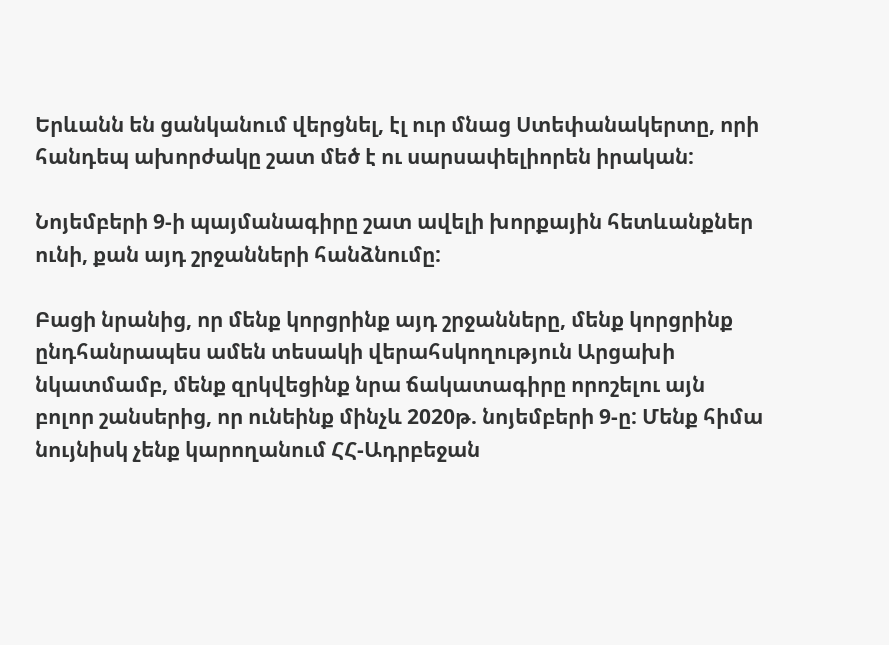Երևանն են ցանկանում վերցնել, էլ ուր մնաց Ստեփանակերտը, որի հանդեպ ախորժակը շատ մեծ է ու սարսափելիորեն իրական:

Նոյեմբերի 9‑ի պայմանագիրը շատ ավելի խորքային հետևանքներ ունի, քան այդ շրջանների հանձնումը:

Բացի նրանից, որ մենք կորցրինք այդ շրջանները, մենք կորցրինք ընդհանրապես ամեն տեսակի վերահսկողություն Արցախի նկատմամբ, մենք զրկվեցինք նրա ճակատագիրը որոշելու այն բոլոր շանսերից, որ ունեինք մինչև 2020թ. նոյեմբերի 9‑ը: Մենք հիմա նույնիսկ չենք կարողանում ՀՀ-Ադրբեջան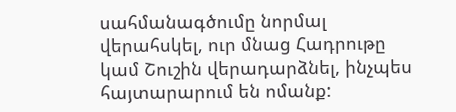սահմանագծումը նորմալ վերահսկել, ուր մնաց Հադրութը կամ Շուշին վերադարձնել, ինչպես հայտարարում են ոմանք: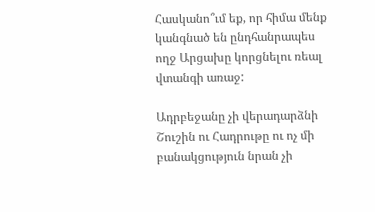Հասկանո՞ւմ եք, որ հիմա մենք կանգնած են ընդհանրապես ողջ Արցախը կորցնելու ռեալ վտանգի առաջ:

Ադրբեջանը չի վերադարձնի Շուշին ու Հադրութը ու ոչ մի բանակցություն նրան չի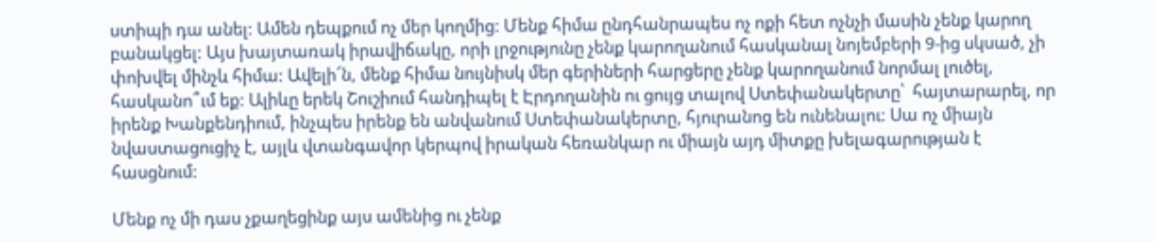ստիպի դա անել: Ամեն դեպքում ոչ մեր կողմից: Մենք հիմա ընդհանրապես ոչ ոքի հետ ոչնչի մասին չենք կարող բանակցել: Այս խայտառակ իրավիճակը, որի լրջությունը չենք կարողանում հասկանալ նոյեմբերի 9‑ից սկսած, չի փոխվել մինչև հիմա: Ավելի՜ն, մենք հիմա նույնիսկ մեր գերիների հարցերը չենք կարողանում նորմալ լուծել, հասկանո՞ւմ եք: Ալիևը երեկ Շուշիում հանդիպել է Էրդողանին ու ցույց տալով Ստեփանակերտը՝  հայտարարել, որ իրենք Խանքենդիում, ինչպես իրենք են անվանում Ստեփանակերտը, հյուրանոց են ունենալու: Սա ոչ միայն նվաստացուցիչ է, այլև վտանգավոր կերպով իրական հեռանկար ու միայն այդ միտքը խելագարության է հասցնում:

Մենք ոչ մի դաս չքաղեցինք այս ամենից ու չենք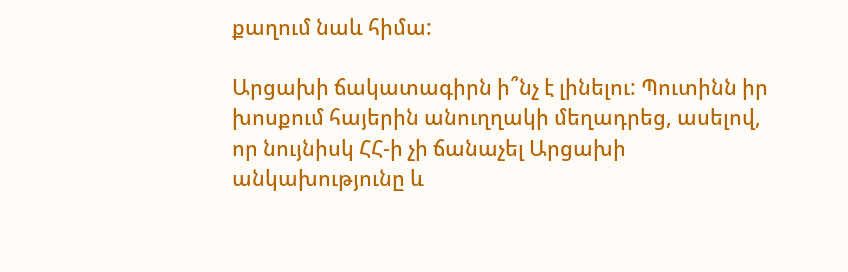քաղում նաև հիմա:

Արցախի ճակատագիրն ի՞նչ է լինելու: Պուտինն իր խոսքում հայերին անուղղակի մեղադրեց, ասելով, որ նույնիսկ ՀՀ‑ի չի ճանաչել Արցախի անկախությունը և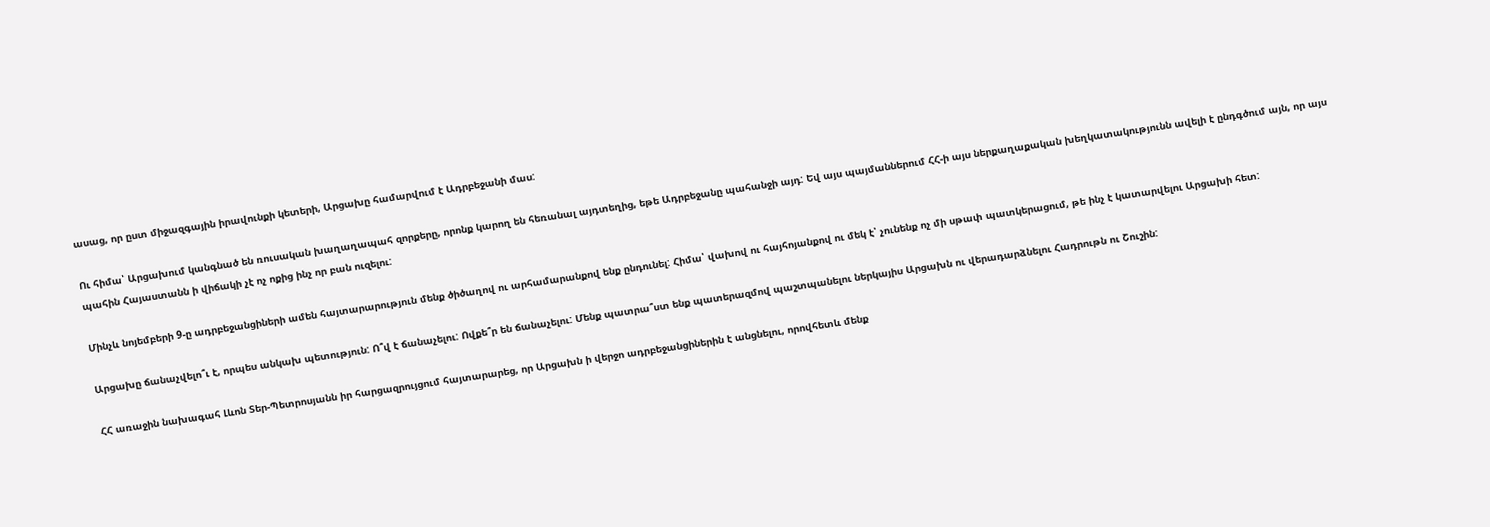ասաց, որ ըստ միջազգային իրավունքի կետերի, Արցախը համարվում է Ադրբեջանի մաս:

Ու հիմա՝ Արցախում կանգնած են ռուսական խաղաղապահ զորքերը, որոնք կարող են հեռանալ այդտեղից, եթե Ադրբեջանը պահանջի այդ: Եվ այս պայմաններում ՀՀ‑ի այս ներքաղաքական խեղկատակությունն ավելի է ընդգծում այն, որ այս պահին Հայաստանն ի վիճակի չէ ոչ ոքից ինչ որ բան ուզելու:

Մինչև նոյեմբերի 9‑ը ադրբեջանցիների ամեն հայտարարություն մենք ծիծաղով ու արհամարանքով ենք ընդունել: Հիմա՝ վախով ու հայհոյանքով ու մեկ է՝ չունենք ոչ մի սթափ պատկերացում, թե ինչ է կատարվելու Արցախի հետ:

Արցախը ճանաչվելո՞ւ է, որպես անկախ պետություն: Ո՞վ է ճանաչելու: Ովքե՞ր են ճանաչելու: Մենք պատրա՞ստ ենք պատերազմով պաշտպանելու ներկայիս Արցախն ու վերադարձնելու Հադրութն ու Շուշին:

ՀՀ առաջին նախագահ Լևոն Տեր-Պետրոսյանն իր հարցազրույցում հայտարարեց, որ Արցախն ի վերջո ադրբեջանցիներին է անցնելու, որովհետև մենք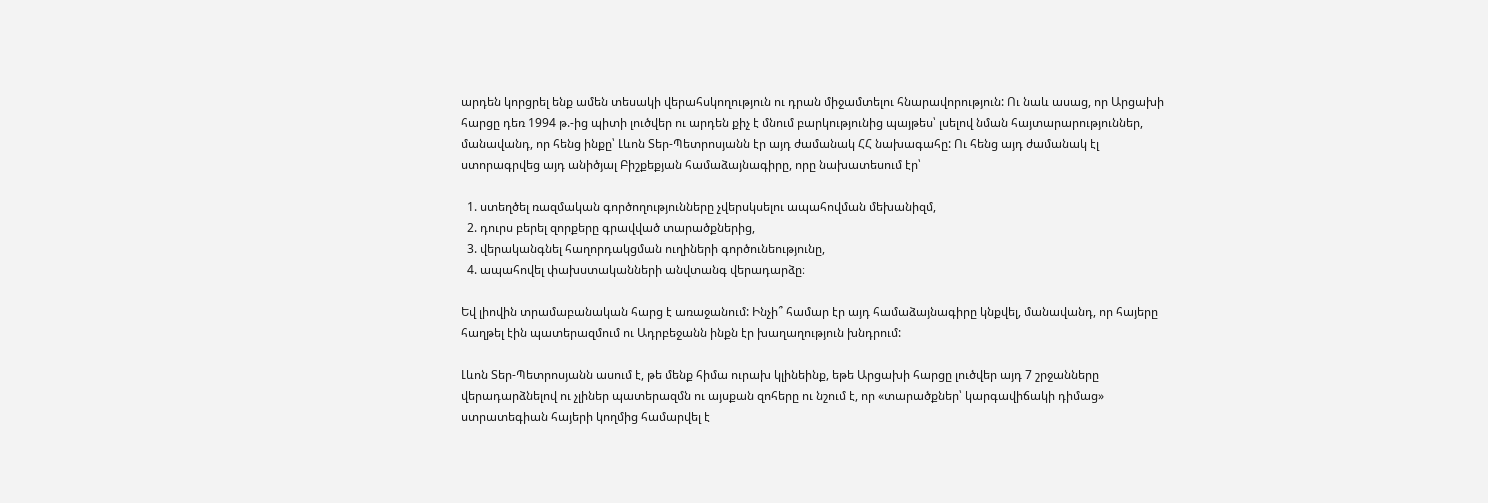արդեն կորցրել ենք ամեն տեսակի վերահսկողություն ու դրան միջամտելու հնարավորություն: Ու նաև ասաց, որ Արցախի հարցը դեռ 1994 թ.-ից պիտի լուծվեր ու արդեն քիչ է մնում բարկությունից պայթես՝ լսելով նման հայտարարություններ, մանավանդ, որ հենց ինքը՝ Լևոն Տեր-Պետրոսյանն էր այդ ժամանակ ՀՀ նախագահը: Ու հենց այդ ժամանակ էլ ստորագրվեց այդ անիծյալ Բիշքեքյան համաձայնագիրը, որը նախատեսում էր՝

  1. ստեղծել ռազմական գործողությունները չվերսկսելու ապահովման մեխանիզմ,
  2. դուրս բերել զորքերը գրավված տարածքներից,
  3. վերականգնել հաղորդակցման ուղիների գործունեությունը,
  4. ապահովել փախստականների անվտանգ վերադարձը։

Եվ լիովին տրամաբանական հարց է առաջանում: Ինչի՞ համար էր այդ համաձայնագիրը կնքվել, մանավանդ, որ հայերը հաղթել էին պատերազմում ու Ադրբեջանն ինքն էր խաղաղություն խնդրում:

Լևոն Տեր-Պետրոսյանն ասում է, թե մենք հիմա ուրախ կլինեինք, եթե Արցախի հարցը լուծվեր այդ 7 շրջանները վերադարձնելով ու չլիներ պատերազմն ու այսքան զոհերը ու նշում է, որ «տարածքներ՝ կարգավիճակի դիմաց» ստրատեգիան հայերի կողմից համարվել է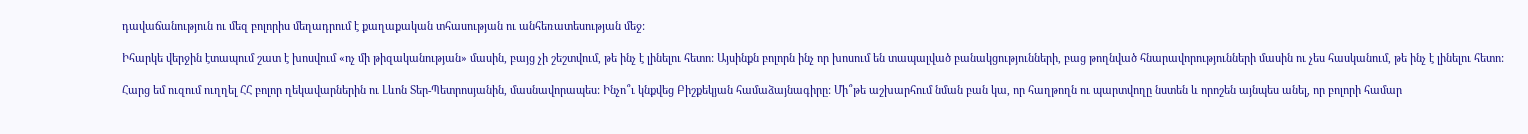դավաճանություն ու մեզ բոլորիս մեղադրում է քաղաքական տհասության ու անհեռատեսության մեջ:

Իհարկե վերջին էտապում շատ է խոսվում «ոչ մի թիզականության» մասին, բայց չի շեշտվում, թե ինչ է լինելու հետո: Այսինքն բոլորն ինչ որ խոսում են տապալված բանակցությունների, բաց թողնված հնարավորությունների մասին ու չես հասկանում, թե ինչ է լինելու հետո:

Հարց եմ ուզում ուղղել ՀՀ բոլոր ղեկավարներին ու Լևոն Տեր-Պետրոսյանին, մասնավորապես: Ինչո՞ւ կնքվեց Բիշքեկյան համաձայնագիրը: Մի՞թե աշխարհում նման բան կա, որ հաղթողն ու պարտվողը նստեն և որոշեն այնպես անել, որ բոլորի համար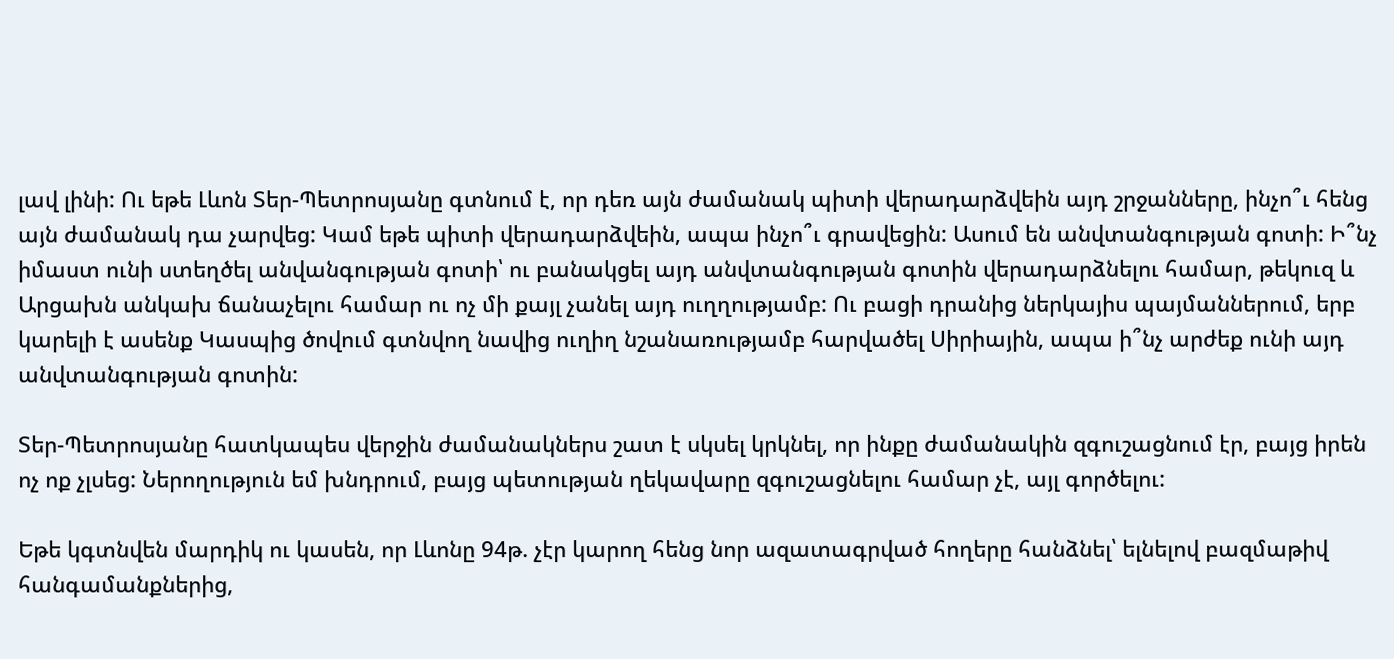լավ լինի: Ու եթե Լևոն Տեր-Պետրոսյանը գտնում է, որ դեռ այն ժամանակ պիտի վերադարձվեին այդ շրջանները, ինչո՞ւ հենց այն ժամանակ դա չարվեց: Կամ եթե պիտի վերադարձվեին, ապա ինչո՞ւ գրավեցին: Ասում են անվտանգության գոտի: Ի՞նչ իմաստ ունի ստեղծել անվանգության գոտի՝ ու բանակցել այդ անվտանգության գոտին վերադարձնելու համար, թեկուզ և Արցախն անկախ ճանաչելու համար ու ոչ մի քայլ չանել այդ ուղղությամբ: Ու բացի դրանից ներկայիս պայմաններում, երբ կարելի է ասենք Կասպից ծովում գտնվող նավից ուղիղ նշանառությամբ հարվածել Սիրիային, ապա ի՞նչ արժեք ունի այդ անվտանգության գոտին:

Տեր-Պետրոսյանը հատկապես վերջին ժամանակներս շատ է սկսել կրկնել, որ ինքը ժամանակին զգուշացնում էր, բայց իրեն ոչ ոք չլսեց: Ներողություն եմ խնդրում, բայց պետության ղեկավարը զգուշացնելու համար չէ, այլ գործելու:

Եթե կգտնվեն մարդիկ ու կասեն, որ Լևոնը 94թ. չէր կարող հենց նոր ազատագրված հողերը հանձնել՝ ելնելով բազմաթիվ հանգամանքներից,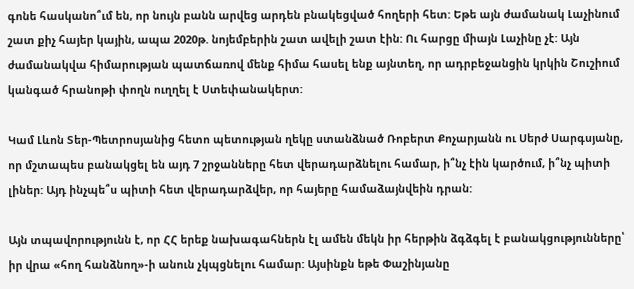գոնե հասկանո՞ւմ են, որ նույն բանն արվեց արդեն բնակեցված հողերի հետ: Եթե այն ժամանակ Լաչինում շատ քիչ հայեր կային, ապա 2020թ. նոյեմբերին շատ ավելի շատ էին: Ու հարցը միայն Լաչինը չէ: Այն ժամանակվա հիմարության պատճառով մենք հիմա հասել ենք այնտեղ, որ ադրբեջանցին կրկին Շուշիում կանգած հրանոթի փողն ուղղել է Ստեփանակերտ:

Կամ Լևոն Տեր-Պետրոսյանից հետո պետության ղեկը ստանձնած Ռոբերտ Քոչարյանն ու Սերժ Սարգսյանը, որ մշտապես բանակցել են այդ 7 շրջանները հետ վերադարձնելու համար, ի՞նչ էին կարծում, ի՞նչ պիտի լիներ: Այդ ինչպե՞ս պիտի հետ վերադարձվեր, որ հայերը համաձայնվեին դրան:

Այն տպավորությունն է, որ ՀՀ երեք նախագահներն էլ ամեն մեկն իր հերթին ձգձգել է բանակցությունները՝ իր վրա «հող հանձնող»-ի անուն չկպցնելու համար: Այսինքն եթե Փաշինյանը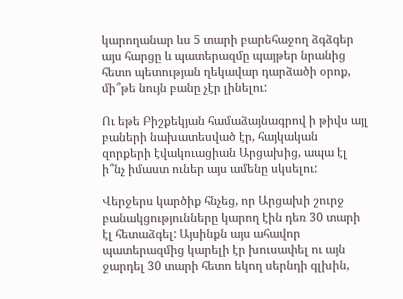կարողանար ևս 5 տարի բարեհաջող ձգձգեր այս հարցը և պատերազմը պայթեր նրանից հետո պետության ղեկավար դարձածի օրոք, մի՞թե նույն բանը չէր լինելու:

Ու եթե Բիշքեկյան համաձայնագրով ի թիվս այլ բաների նախատեսված էր, հայկական զորքերի էվակուացիան Արցախից, ապա էլ ի՞նչ իմաստ ուներ այս ամենը սկսելու:

Վերջերս կարծիք հնչեց, որ Արցախի շուրջ բանակցությունները կարող էին դեռ 30 տարի էլ հետաձգել: Այսինքն այս ահավոր պատերազմից կարելի էր խուսափել ու այն ջարդել 30 տարի հետո եկող սերնդի գլխին,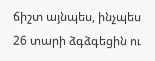ճիշտ այնպես, ինչպես 26 տարի ձգձգեցին ու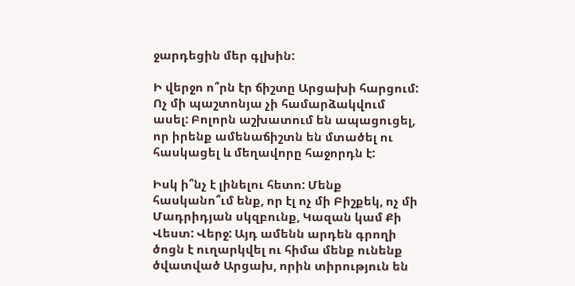ջարդեցին մեր գլխին:

Ի վերջո ո՞րն էր ճիշտը Արցախի հարցում: Ոչ մի պաշտոնյա չի համարձակվում ասել: Բոլորն աշխատում են ապացուցել, որ իրենք ամենաճիշտն են մտածել ու հասկացել և մեղավորը հաջորդն է:

Իսկ ի՞նչ է լինելու հետո: Մենք հասկանո՞ւմ ենք, որ էլ ոչ մի Բիշքեկ, ոչ մի Մադրիդյան սկզբունք, Կազան կամ Քի Վեստ: Վերջ: Այդ ամենն արդեն գրողի ծոցն է ուղարկվել ու հիմա մենք ունենք ծվատված Արցախ, որին տիրություն են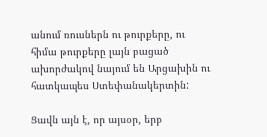անում ռուսներն ու թուրքերը, ու հիմա թուրքերը լայն բացած ախորժակով նայում են Արցախին ու հատկապես Ստեփանակերտին:

Ցավն այն է, որ այսօր, երբ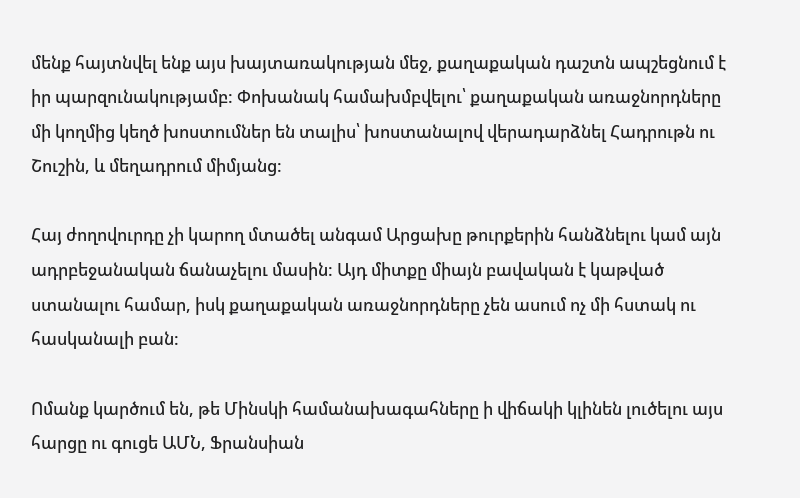մենք հայտնվել ենք այս խայտառակության մեջ, քաղաքական դաշտն ապշեցնում է իր պարզունակությամբ: Փոխանակ համախմբվելու՝ քաղաքական առաջնորդները մի կողմից կեղծ խոստումներ են տալիս՝ խոստանալով վերադարձնել Հադրութն ու Շուշին, և մեղադրում միմյանց:

Հայ ժողովուրդը չի կարող մտածել անգամ Արցախը թուրքերին հանձնելու կամ այն ադրբեջանական ճանաչելու մասին: Այդ միտքը միայն բավական է կաթված ստանալու համար, իսկ քաղաքական առաջնորդները չեն ասում ոչ մի հստակ ու հասկանալի բան:

Ոմանք կարծում են, թե Մինսկի համանախագահները ի վիճակի կլինեն լուծելու այս հարցը ու գուցե ԱՄՆ, Ֆրանսիան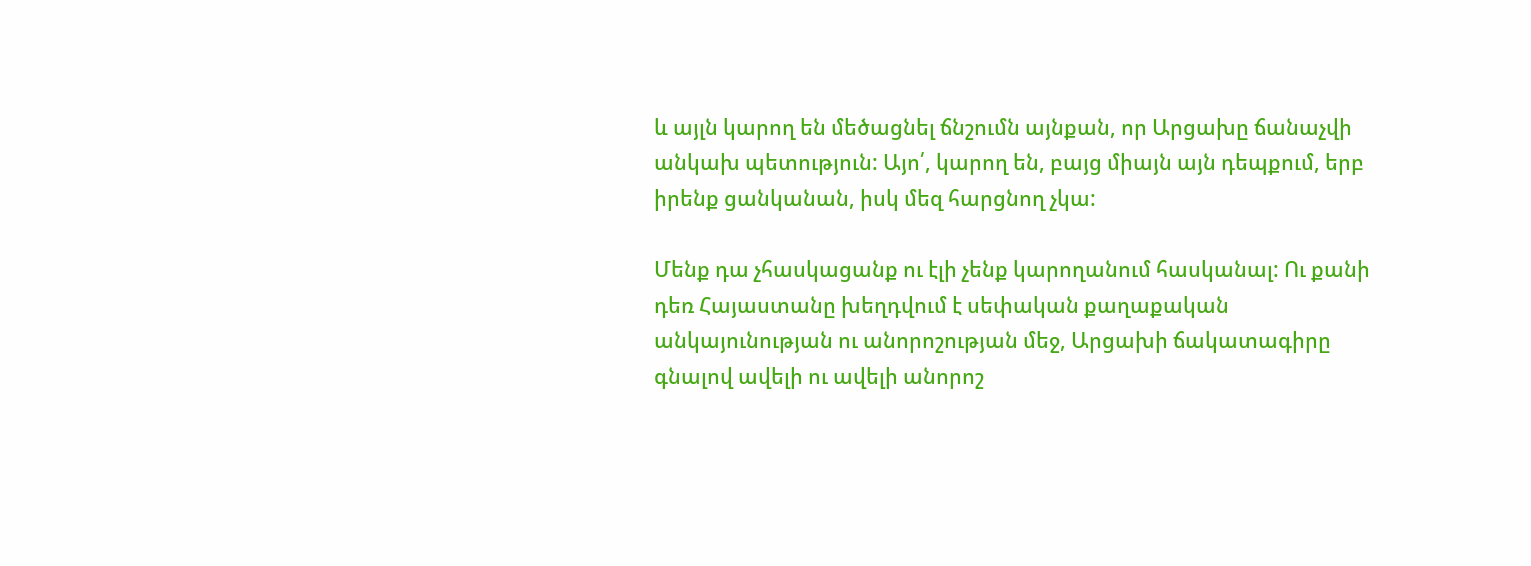և այլն կարող են մեծացնել ճնշումն այնքան, որ Արցախը ճանաչվի անկախ պետություն: Այո՛, կարող են, բայց միայն այն դեպքում, երբ իրենք ցանկանան, իսկ մեզ հարցնող չկա:

Մենք դա չհասկացանք ու էլի չենք կարողանում հասկանալ: Ու քանի դեռ Հայաստանը խեղդվում է սեփական քաղաքական անկայունության ու անորոշության մեջ, Արցախի ճակատագիրը գնալով ավելի ու ավելի անորոշ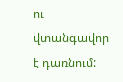ու վտանգավոր է դառնում: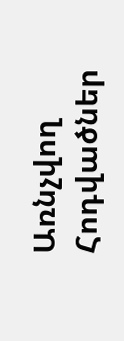Առնչվող Հոդվածներ